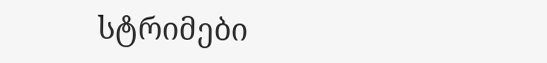სტრიმები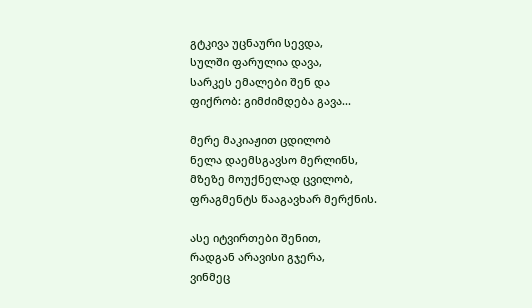გტკივა უცნაური სევდა,
სულში ფარულია დავა,
სარკეს ემალები შენ და
ფიქრობ: გიმძიმდება გავა...

მერე მაკიაჟით ცდილობ
ნელა დაემსგავსო მერლინს,
მზეზე მოუქნელად ცვილობ,
ფრაგმენტს წააგავხარ მერქნის.

ასე იტვირთები შენით,
რადგან არავისი გჯერა,
ვინმეც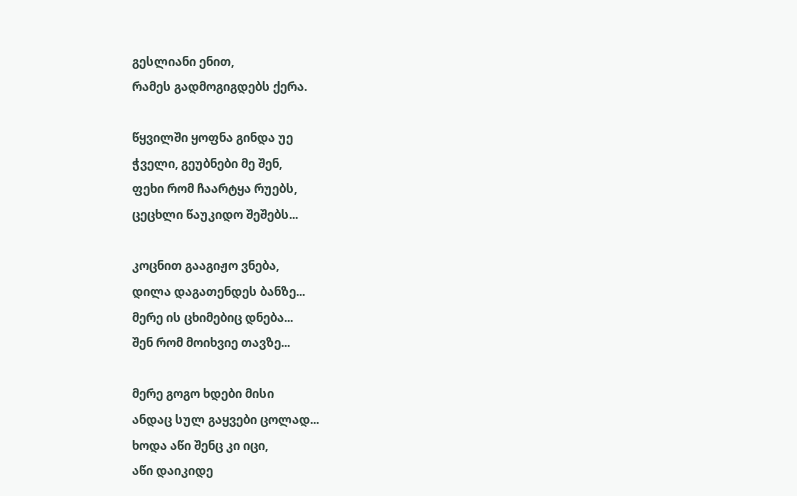გესლიანი ენით,
რამეს გადმოგიგდებს ქერა.

წყვილში ყოფნა გინდა უე
ჭველი, გეუბნები მე შენ,
ფეხი რომ ჩაარტყა რუებს,
ცეცხლი წაუკიდო შეშებს...

კოცნით გააგიჟო ვნება,
დილა დაგათენდეს ბანზე...
მერე ის ცხიმებიც დნება...
შენ რომ მოიხვიე თავზე...

მერე გოგო ხდები მისი
ანდაც სულ გაყვები ცოლად...
ხოდა აწი შენც კი იცი,
აწი დაიკიდე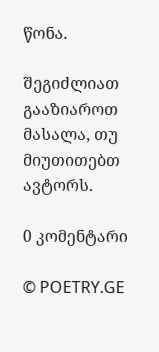წონა.

შეგიძლიათ გააზიაროთ მასალა, თუ მიუთითებთ ავტორს.

0 კომენტარი

© POETRY.GE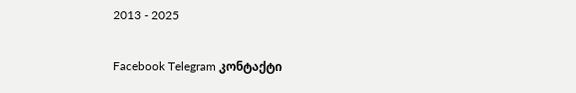2013 - 2025

Facebook Telegram კონტაქტი